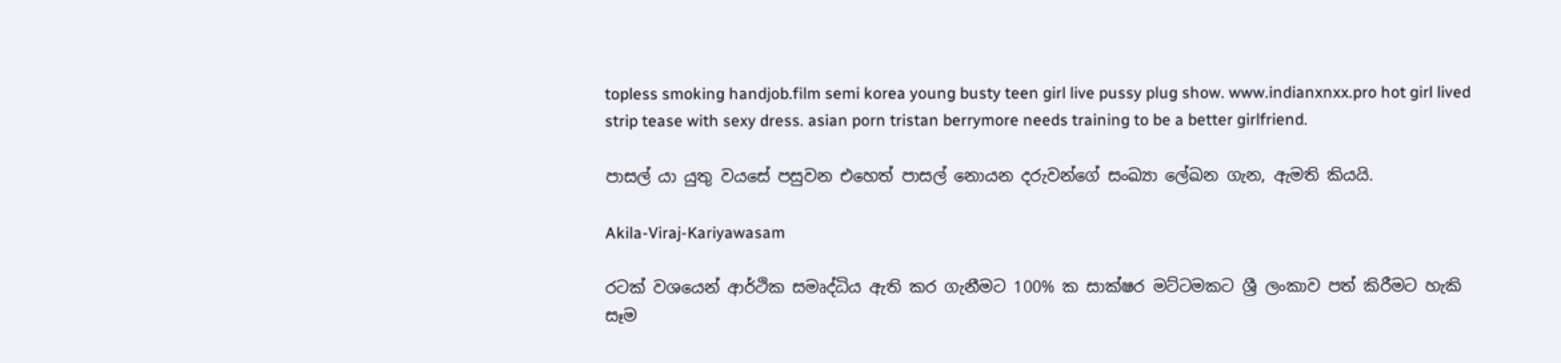topless smoking handjob.film semi korea young busty teen girl live pussy plug show. www.indianxnxx.pro hot girl lived strip tease with sexy dress. asian porn tristan berrymore needs training to be a better girlfriend.

පාසල් යා යුතු වයසේ පසුවන එහෙත් පාසල් නොයන දරුවන්ගේ සංඛ්‍යා ලේඛන ගැන, ඇමති කියයි.

Akila-Viraj-Kariyawasam

රටක් වශයෙන් ආර්ථික සමෘද්ධිය ඇති කර ගැනීමට 100% ක සාක්ෂර මට්ටමකට ශ්‍රී ලංකාව පත් කිරීමට හැකි සෑම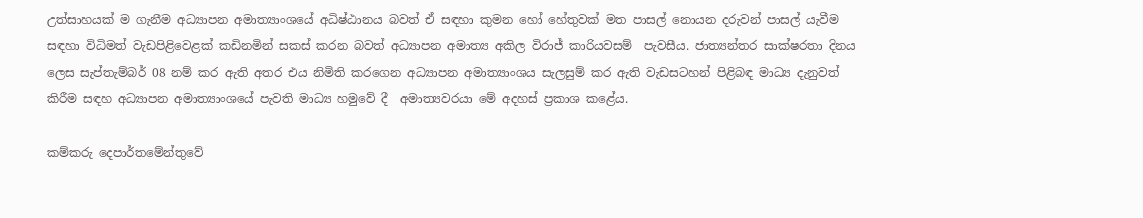උත්සාහයක් ම ගැනීම අධ්‍යාපන අමාත්‍යාංශයේ අධිෂ්ඨානය බවත් ඒ සඳහා කුමන හෝ හේතුවක් මත පාසල් නොයන දරුවන් පාසල් යැවීම සඳහා විධිමත් වැඩපිළිවෙළක් කඩිනමින් සකස් කරන බවත් අධ්‍යාපන අමාත්‍ය අකිල විරාජ් කාරියවසම්  පැවසීය. ජාත්‍යන්තර සාක්ෂරතා දිනය ලෙස සැප්තැම්බර් 08 නම් කර ඇති අතර එය නිමිති කරගෙන අධ්‍යාපන අමාත්‍යාංශය සැලසුම් කර ඇති වැඩසටහන් පිළිබඳ මාධ්‍ය දැනුවත් කිරීම සඳහ අධ්‍යාපන අමාත්‍යාංශයේ පැවති මාධ්‍ය හමුවේ දී  අමාත්‍යවරයා මේ අදහස් ප්‍රකාශ කළේය.

කම්කරු දෙපාර්තමේන්තුවේ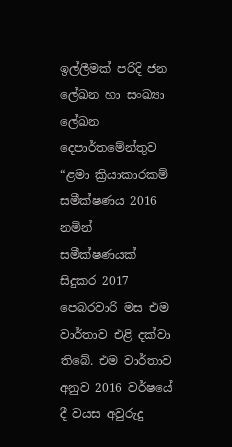ඉල්ලීමක් පරිදි ජන ලේඛන හා සංඛ්‍යා ලේඛන දෙපාර්තමේන්තුව “ළමා ක්‍රියාකාරකම් සමීක්ෂණය 2016 නමින් සමීක්ෂණයක් සිදුකර 2017 පෙබරවාරි මස එම වාර්තාව එළි දක්වා තිබේ. එම වාර්තාව අනුව 2016 වර්ෂයේ දී වයස අවුරුදු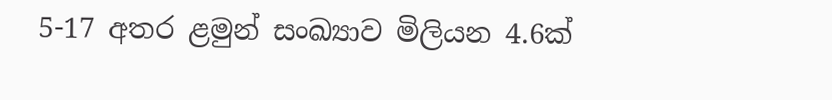5-17 අතර ළමුන් සංඛ්‍යාව මිලියන 4.6ක්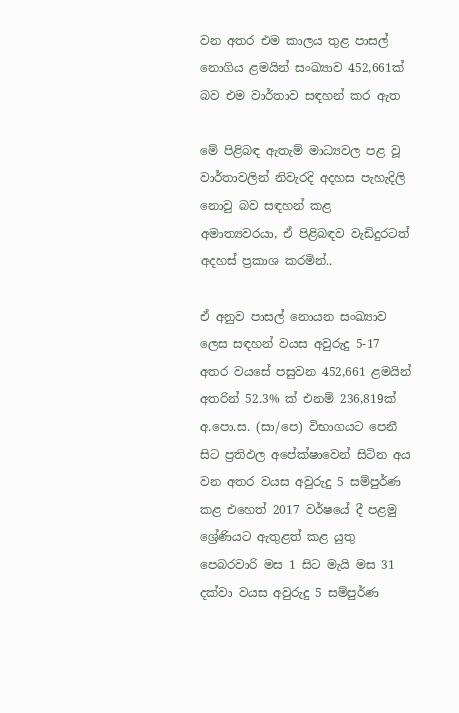වන අතර එම කාලය තුළ පාසල් නොගිය ළමයින් සංඛ්‍යාව 452,661ක් බව එම වාර්තාව සඳහන් කර ඇත

මේ පිළිබඳ ඇතැම් මාධ්‍යවල පළ වූ වාර්තාවලින් නිවැරදි අදහස පැහැදිලි නොවු බව සඳහන් කළ අමාත්‍යවරයා, ඒ පිළිබඳව වැඩිදුරටත් අදහස් ප්‍රකාශ කරමින්..

ඒ අනුව පාසල් නොයන සංඛ්‍යාව ලෙස සඳහන් වයස අවුරුදු 5-17 අතර වයසේ පසුවන 452,661 ළමයින් අතරින් 52.3% ක් එනම් 236,819ක් අ.පො.ස. (සා/පෙ) විභාගයට පෙනී සිට ප්‍රතිඵල අපේක්ෂාවෙන් සිටින අය වන අතර වයස අවුරුදු 5 සම්පුර්ණ කළ එහෙත් 2017 වර්ෂයේ දී පළමු ශ්‍රේණියට ඇතුළත් කළ යුතු පෙබරවාරි මස 1 සිට මැයි මස 31 දක්වා වයස අවුරුදු 5 සම්පුර්ණ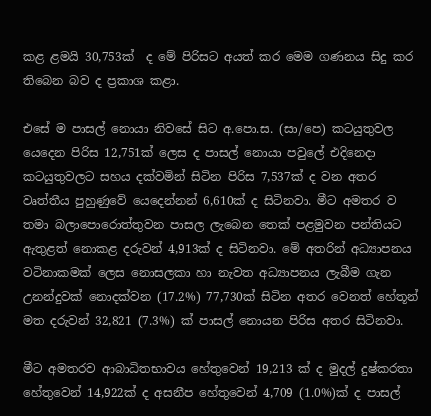කළ ළමයි 30,753ක්  ද මේ පිරිසට අයත් කර මෙම ගණනය සිදු කර තිබෙන බව ද ප්‍රකාශ කළා.

එසේ ම පාසල් නොයා නිවසේ සිට අ.පො.ස. (සා/පෙ) කටයුතුවල යෙදෙන පිරිස 12,751ක් ලෙස ද පාසල් නොයා පවුලේ එදිනෙදා කටයුතුවලට සහය දක්වමින් සිටින පිරිස 7,537ක් ද වන අතර වෘත්තීය පුහුණුවේ යෙදෙන්නන් 6,610ක් ද සිටිනවා. මීට අමතර ව තමා බලාපොරොත්තුවන පාසල ලැබෙන තෙක් පළමුවන පන්තියට ඇතුළත් නොකළ දරුවන් 4,913ක් ද සිටිනවා. මේ අතරින් අධ්‍යාපනය වටිනාකමක් ලෙස නොසලකා හා නැවත අධ්‍යාපනය ලැබීම ගැන උනන්දුවක් නොදක්වන (17.2%) 77,730ක් සිටින අතර වෙනත් හේතූන් මත දරුවන් 32,821 (7.3%) ක් පාසල් නොයන පිරිස අතර සිටිනවා.

මීට අමතරව ආබාධිතභාවය හේතුවෙන් 19,213 ක් ද මුදල් දුෂ්කරතා හේතුවෙන් 14,922ක් ද අසනීප හේතුවෙන් 4,709 (1.0%)ක් ද පාසල්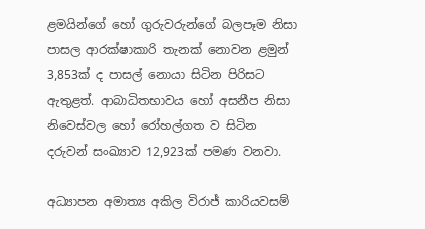ළමයින්ගේ හෝ ගුරුවරුන්ගේ බලපෑම නිසා පාසල ආරක්ෂාකාරි තැනක් නොවන ළමුන් 3,853ක් ද පාසල් නොයා සිටින පිරිසට ඇතුළත්. ආබාධිතභාවය හෝ අසනීප නිසා නිවෙස්වල හෝ රෝහල්ගත ව සිටින දරුවන් සංඛ්‍යාව 12,923ක් පමණ වනවා.

අධ්‍යාපන අමාත්‍ය අකිල විරාජ් කාරියවසම්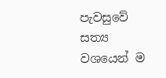පැවසුවේ සත්‍ය වශයෙන් ම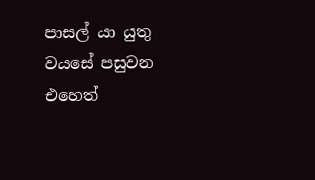පාසල් යා යුතු වයසේ පසුවන එහෙත්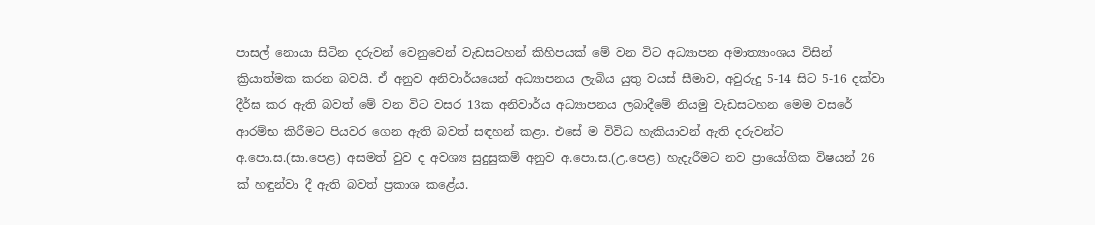පාසල් නොයා සිටින දරුවන් වෙනුවෙන් වැඩසටහන් කිහිපයක් මේ වන විට අධ්‍යාපන අමාත්‍යාංශය විසින් ක්‍රියාත්මක කරන බවයි. ඒ අනුව අනිවාර්යයෙන් අධ්‍යාපනය ලැබිය යුතු වයස් සීමාව, අවුරුදු 5-14 සිට 5-16 දක්වා දීර්ඝ කර ඇති බවත් මේ වන විට වසර 13ක අනිවාර්ය අධ්‍යාපනය ලබාදීමේ නියමු වැඩසටහන මෙම වසරේ ආරම්භ කිරීමට පියවර ගෙන ඇති බවත් සඳහන් කළා. එසේ ම විවිධ හැකියාවන් ඇති දරුවන්ට අ.පො.ස.(සා.පෙළ) අසමත් වුව ද අවශ්‍ය සුදුසුකම් අනුව අ.පො.ස.(උ.පෙළ) හැදැරීමට නව ප්‍රායෝගික විෂයන් 26 ක් හඳුන්වා දී ඇති බවත් ප්‍රකාශ කළේය.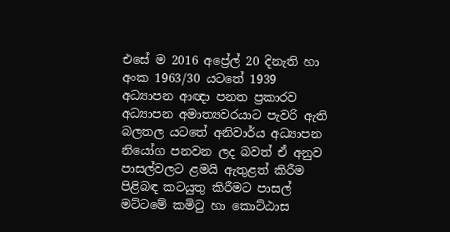එසේ ම 2016 අප්‍රේල් 20 දිනැති හා අංක 1963/30 යටතේ 1939 අධ්‍යාපන ආඥා පනත ප්‍රකාරව අධ්‍යාපන අමාත්‍යවරයාට පැවරි ඇති බලතල යටතේ අනිවාර්ය අධ්‍යාපන නියෝග පනවන ලද බවත් ඒ අනුව පාසල්වලට ළමයි ඇතුළත් කිරීම පිළිබඳ කටයුතු කිරීමට පාසල් මට්ටමේ කමිටු හා කොට්ඨාස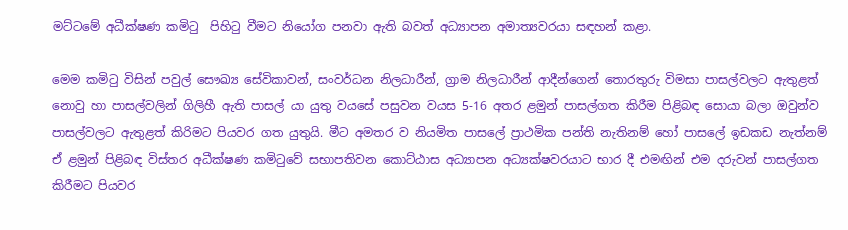මට්ටමේ අධීක්ෂණ කමිටු  පිහිටු වීමට නියෝග පනවා ඇති බවත් අධ්‍යාපන අමාත්‍යවරයා සඳහන් කළා.

මෙම කමිටු විසින් පවුල් සෞඛ්‍ය සේවිකාවන්, සංවර්ධන නිලධාරීන්, ග්‍රාම නිලධාරීන් ආදීන්ගෙන් තොරතුරු විමසා පාසල්වලට ඇතුළත් නොවු හා පාසල්වලින් ගිලිහී ඇති පාසල් යා යුතු වයසේ පසුවන වයස 5-16 අතර ළමුන් පාසල්ගත කිරීම පිළිබඳ සොයා බලා ඔවුන්ව පාසල්වලට ඇතුළත් කිරිමට පියවර ගත යුතුයි. මීට අමතර ව නියමිත පාසලේ ප්‍රාථමික පන්ති නැතිනම් හෝ පාසලේ ඉඩකඩ නැත්නම් ඒ ළමුන් පිළිබඳ විස්තර අධීක්ෂණ කමිටුවේ සභාපතිවන කොට්ඨාස අධ්‍යාපන අධ්‍යක්ෂවරයාට භාර දී එමඟින් එම දරුවන් පාසල්ගත කිරීමට පියවර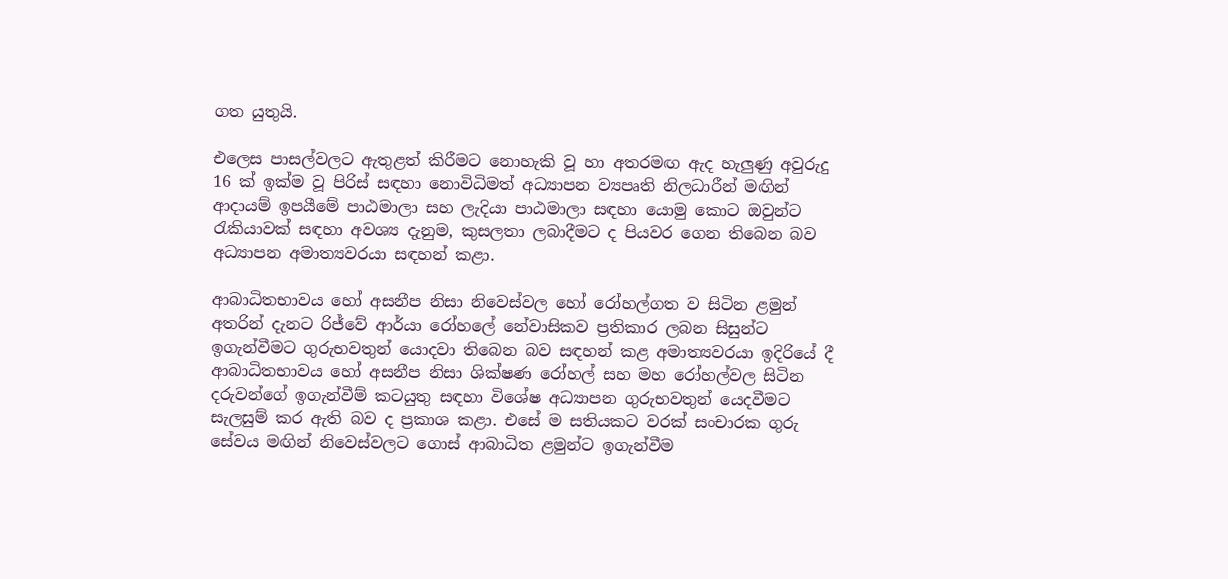ගත යුතුයි.

එලෙස පාසල්වලට ඇතුළත් කිරීමට නොහැකි වූ හා අතරමඟ ඇද හැලුණු අවුරුදු 16 ක් ඉක්ම වූ පිරිස් සඳහා නොවිධිමත් අධ්‍යාපන ව්‍යපෘති නිලධාරීන් මඟින් ආදායම් ඉපයීමේ පාඨමාලා සහ ලැදියා පාඨමාලා සඳහා යොමු කොට ඔවුන්ට රැකියාවක් සඳහා අවශ්‍ය දැනුම, කුසලතා ලබාදීමට ද පියවර ගෙන තිබෙන බව අධ්‍යාපන අමාත්‍යවරයා සඳහන් කළා.

ආබාධිතභාවය හෝ අසනීප නිසා නිවෙස්වල හෝ රෝහල්ගත ව සිටින ළමුන් අතරින් දැනට රිජ්වේ ආර්යා රෝහලේ නේවාසිකව ප්‍රතිකාර ලබන සිසුන්ට ඉගැන්වීමට ගුරුභවතුන් යොදවා තිබෙන බව සඳහන් කළ අමාත්‍යවරයා ඉදිරියේ දී ආබාධිතභාවය හෝ අසනීප නිසා ශික්ෂණ රෝහල් සහ මහ රෝහල්වල සිටින දරුවන්ගේ ඉගැන්වීම් කටයුතු සඳහා විශේෂ අධ්‍යාපන ගුරුභවතුන් යෙදවීමට සැලසුම් කර ඇති බව ද ප්‍රකාශ කළා. එසේ ම සතියකට වරක් සංචාරක ගුරු සේවය මඟින් නිවෙස්වලට ගොස් ආබාධිත ළමුන්ට ඉගැන්වීම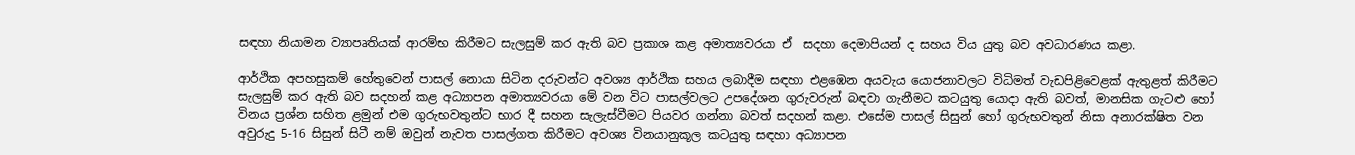සඳහා නියාමන ව්‍යාපෘතියක් ආරම්භ කිරීමට සැලසුම් කර ඇති බව ප්‍රකාශ කළ අමාත්‍යවරයා ඒ  සදහා දෙමාපියන් ද සහය විය යුතු බව අවධාරණය කළා.

ආර්ථික අපහසුකම් හේතුවෙන් පාසල් නොයා සිටින දරුවන්ට අවශ්‍ය ආර්ථික සහය ලබාදීම සඳහා එළඹෙන අයවැය යොජනාවලට විධිමත් වැඩපිළිවෙළක් ඇතුළත් කිරීමට සැලසුම් කර ඇති බව සදහන් කළ අධ්‍යාපන අමාත්‍යවරයා මේ වන විට පාසල්වලට උපදේශන ගුරුවරුන් බඳවා ගැනීමට කටයුතු යොදා ඇති බවත්, මානසික ගැටළු හෝ විනය ප්‍රශ්න සහිත ළමුන් එම ගුරුභවතුන්ට භාර දී සහන සැලැස්වීමට පියවර ගන්නා බවත් සදහන් කළා. එසේම පාසල් සිසුන් හෝ ගුරුභවතුන් නිසා අනාරක්ෂිත වන අවුරුදු 5-16 සිසුන් සිටී නම් ඔවුන් නැවත පාසල්ගත කිරීමට අවශ්‍ය විනයානුකූල කටයුතු සඳහා අධ්‍යාපන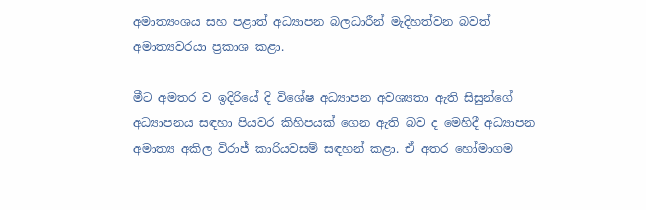අමාත්‍යංශය සහ පළාත් අධ්‍යාපන බලධාරීන් මැදිහත්වන බවත් අමාත්‍යවරයා ප්‍රකාශ කළා.

මීට අමතර ව ඉදිරියේ දි විශේෂ අධ්‍යාපන අවශ්‍යතා ඇති සිසුන්ගේ අධ්‍යාපනය සඳහා පියවර කිහිපයක් ගෙන ඇති බව ද මෙහිදී අධ්‍යාපන අමාත්‍ය අකිල විරාජ් කාරියවසම් සඳහන් කළා. ඒ අතර හෝමාගම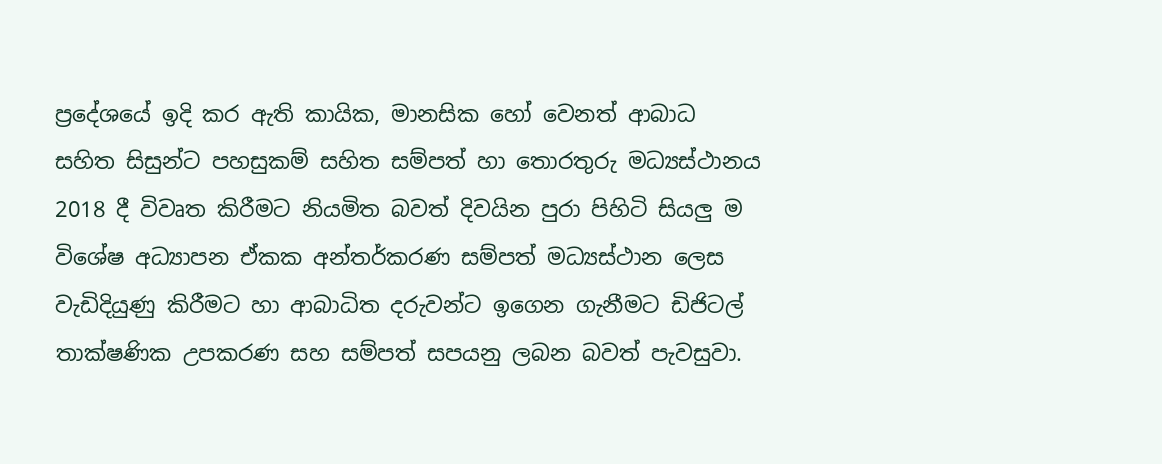ප්‍රදේශයේ ඉදි කර ඇති කායික, මානසික හෝ වෙනත් ආබාධ සහිත සිසුන්ට පහසුකම් සහිත සම්පත් හා තොරතුරු මධ්‍යස්ථානය 2018 දී විවෘත කිරීමට නියමිත බවත් දිවයින පුරා පිහිටි සියලු ම විශේෂ අධ්‍යාපන ඒකක අන්තර්කරණ සම්පත් මධ්‍යස්ථාන ලෙස වැඩිදියුණු කිරීමට හා ආබාධිත දරුවන්ට ඉගෙන ගැනීමට ඩිජිටල් තාක්ෂණික උපකරණ සහ සම්පත් සපයනු ලබන බවත් පැවසුවා.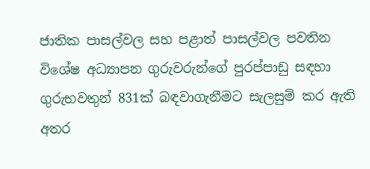ජාතික පාසල්වල සහ පළාත් පාසල්වල පවතින විශේෂ අධ්‍යාපන ගුරුවරුන්ගේ පුරප්පාඩු සඳහා ගුරුභවතුන් 831ක් බඳවාගැනීමට සැලසුම් කර ඇති අතර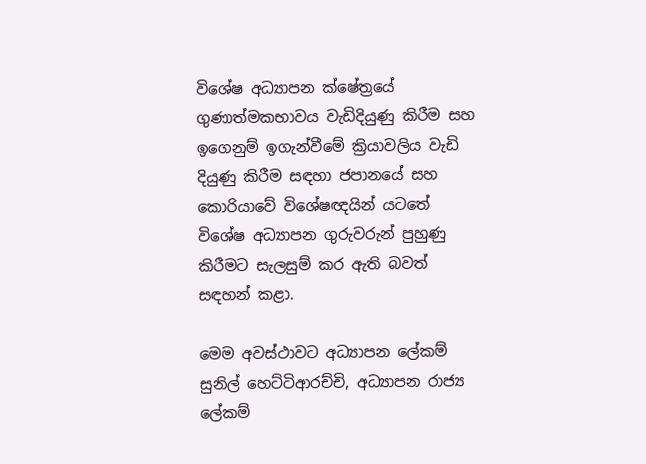විශේෂ අධ්‍යාපන ක්ෂේත්‍රයේ ගුණාත්මකභාවය වැඩිදියුණු කිරීම සහ ඉගෙනුම් ඉගැන්වීමේ ක්‍රියාවලිය වැඩි දියුණු කිරීම සඳහා ජපානයේ සහ කොරියාවේ විශේෂඥයින් යටතේ විශේෂ අධ්‍යාපන ගුරුවරුන් පුහුණු කිරීමට සැලසුම් කර ඇති බවත් සඳහන් කළා.

මෙම අවස්ථාවට අධ්‍යාපන ලේකම් සුනිල් හෙට්ටිආරච්චි, අධ්‍යාපන රාජ්‍ය ලේකම්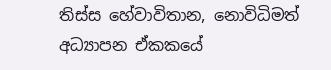තිස්ස හේවාවිතාන, නොවිධිමත් අධ්‍යාපන ඒකකයේ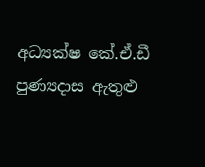අධ්‍යක්ෂ කේ.ඒ.ඩී පුණ්‍යදාස ඇතුළු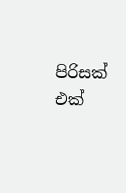පිරිසක් එක්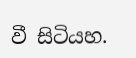වී සිටියහ.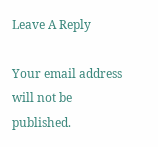Leave A Reply

Your email address will not be published.